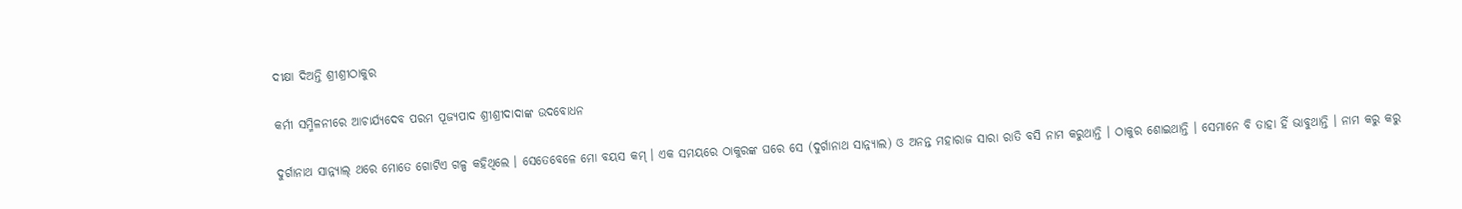ଦୀକ୍ଷା ଦିଅନ୍ତି ଶ୍ରୀଶ୍ରୀଠାକୁର

କର୍ମୀ ସମ୍ମିଳନୀରେ ଆଚାର୍ଯ୍ୟଦେବ ପରମ ପୂଜ୍ୟପାଦ ଶ୍ରୀଶ୍ରୀଦାଦାଙ୍କ ଉଦବୋଧନ

ଦୁର୍ଗାନାଥ ସାନ୍ନ୍ୟାଲ୍ ଥରେ ମୋତେ ଗୋଟିଏ ଗଳ୍ପ କହିଥିଲେ । ସେତେବେଳେ ମୋ ବୟସ କମ୍ । ଏକ ସମୟରେ ଠାକୁରଙ୍କ ଘରେ ସେ (ଦୁର୍ଗାନାଥ ସାନ୍ନ୍ୟାଲ) ଓ ଅନନ୍ତ ମହାରାଜ ସାରା ରାତି ବସି ନାମ କରୁଥାନ୍ତି । ଠାକୁର ଶୋଇଥାନ୍ତି । ସେମାନେ ବି ତାହା ହିଁ ଭାବୁଥାନ୍ତି । ନାମ କରୁ କରୁ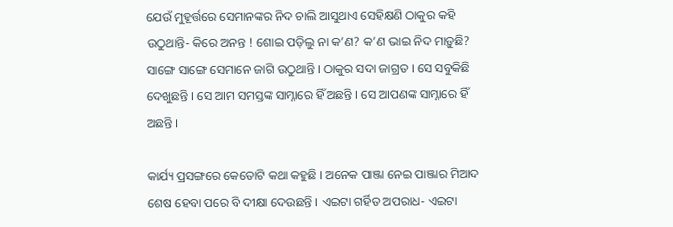ଯେଉଁ ମୁହୂର୍ତ୍ତରେ ସେମାନଙ୍କର ନିଦ ଚାଲି ଆସୁଥାଏ ସେହିକ୍ଷଣି ଠାକୁର କହି ଉଠୁଥାନ୍ତି- କିରେ ଅନନ୍ତ ! ଶୋଇ ପଡ଼ିଲୁ ନା କ’ଣ? କ’ଣ ଭାଇ ନିଦ ମାଡ଼ୁଛି? ସାଙ୍ଗେ ସାଙ୍ଗେ ସେମାନେ ଜାଗି ଉଠୁଥାନ୍ତି । ଠାକୁର ସଦା ଜାଗ୍ରତ । ସେ ସବୁକିଛି ଦେଖୁଛନ୍ତି । ସେ ଆମ ସମସ୍ତଙ୍କ ସାମ୍ନାରେ ହିଁ ଅଛନ୍ତି । ସେ ଆପଣଙ୍କ ସାମ୍ନାରେ ହିଁ ଅଛନ୍ତି ।

କାର୍ଯ୍ୟ ପ୍ରସଙ୍ଗରେ କେତୋଟି କଥା କହୁଛି । ଅନେକ ପାଞ୍ଜା ନେଇ ପାଞ୍ଜାର ମିଆଦ ଶେଷ ହେବା ପରେ ବି ଦୀକ୍ଷା ଦେଉଛନ୍ତି । ଏଇଟା ଗର୍ହିତ ଅପରାଧ- ଏଇଟା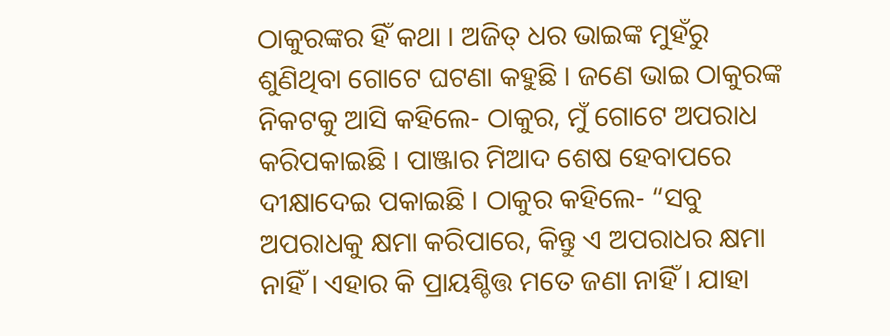ଠାକୁରଙ୍କର ହିଁ କଥା । ଅଜିତ୍ ଧର ଭାଇଙ୍କ ମୁହଁରୁ ଶୁଣିଥିବା ଗୋଟେ ଘଟଣା କହୁଛି । ଜଣେ ଭାଇ ଠାକୁରଙ୍କ ନିକଟକୁ ଆସି କହିଲେ- ଠାକୁର, ମୁଁ ଗୋଟେ ଅପରାଧ କରିପକାଇଛି । ପାଞ୍ଜାର ମିଆଦ ଶେଷ ହେବାପରେ ଦୀକ୍ଷାଦେଇ ପକାଇଛି । ଠାକୁର କହିଲେ- “ସବୁ ଅପରାଧକୁ କ୍ଷମା କରିପାରେ, କିନ୍ତୁ ଏ ଅପରାଧର କ୍ଷମା ନାହିଁ । ଏହାର କି ପ୍ରାୟଶ୍ଚିତ୍ତ ମତେ ଜଣା ନାହିଁ । ଯାହା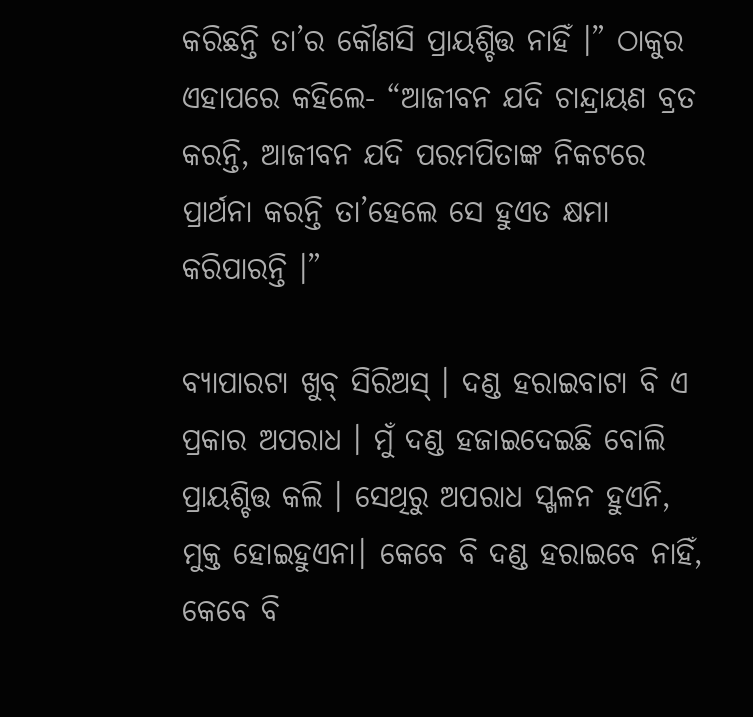କରିଛନ୍ତି ତା’ର କୌଣସି ପ୍ରାୟଶ୍ଚିତ୍ତ ନାହିଁ ।” ଠାକୁର ଏହାପରେ କହିଲେ- “ଆଜୀବନ ଯଦି ଚାନ୍ଦ୍ରାୟଣ ବ୍ରତ କରନ୍ତି, ଆଜୀବନ ଯଦି ପରମପିତାଙ୍କ ନିକଟରେ ପ୍ରାର୍ଥନା କରନ୍ତି ତା’ହେଲେ ସେ ହୁଏତ କ୍ଷମା କରିପାରନ୍ତି ।”

ବ୍ୟାପାରଟା ଖୁବ୍ ସିରିଅସ୍ । ଦଣ୍ଡ ହରାଇବାଟା ବି ଏ ପ୍ରକାର ଅପରାଧ । ମୁଁ ଦଣ୍ଡ ହଜାଇଦେଇଛି ବୋଲି ପ୍ରାୟଶ୍ଚିତ୍ତ କଲି । ସେଥିରୁ ଅପରାଧ ସ୍ଖଳନ ହୁଏନି, ମୁକ୍ତ ହୋଇହୁଏନା। କେବେ ବି ଦଣ୍ଡ ହରାଇବେ ନାହିଁ, କେବେ ବି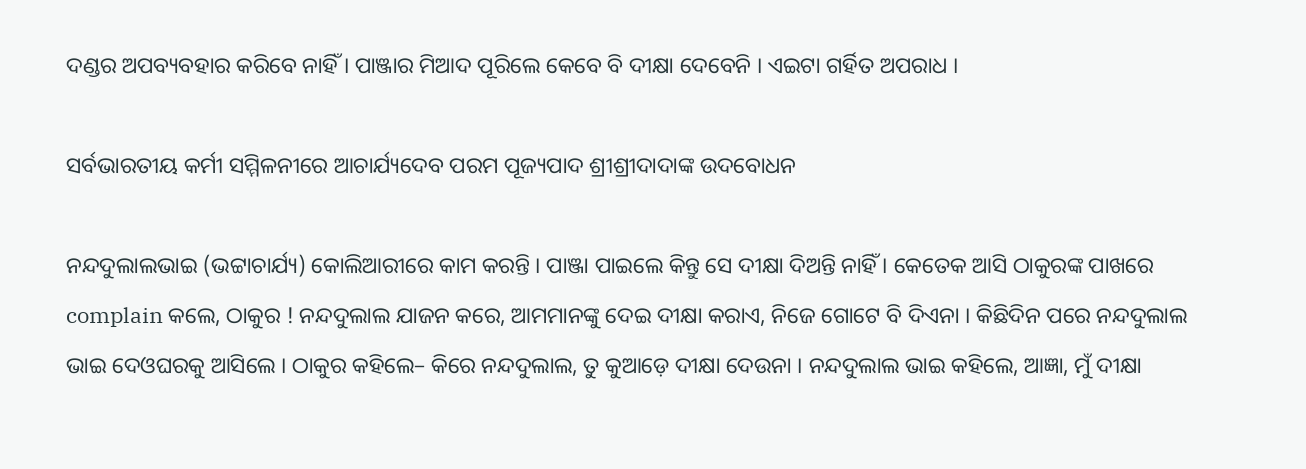ଦଣ୍ଡର ଅପବ୍ୟବହାର କରିବେ ନାହିଁ । ପାଞ୍ଜାର ମିଆଦ ପୂରିଲେ କେବେ ବି ଦୀକ୍ଷା ଦେବେନି । ଏଇଟା ଗର୍ହିତ ଅପରାଧ ।

ସର୍ବଭାରତୀୟ କର୍ମୀ ସମ୍ମିଳନୀରେ ଆଚାର୍ଯ୍ୟଦେବ ପରମ ପୂଜ୍ୟପାଦ ଶ୍ରୀଶ୍ରୀଦାଦାଙ୍କ ଉଦବୋଧନ

ନନ୍ଦଦୁଲାଲଭାଇ (ଭଟ୍ଟାଚାର୍ଯ୍ୟ) କୋଲିଆରୀରେ କାମ କରନ୍ତି । ପାଞ୍ଜା ପାଇଲେ କିନ୍ତୁ ସେ ଦୀକ୍ଷା ଦିଅନ୍ତି ନାହିଁ । କେତେକ ଆସି ଠାକୁରଙ୍କ ପାଖରେ complain କଲେ, ଠାକୁର ! ନନ୍ଦଦୁଲାଲ ଯାଜନ କରେ, ଆମମାନଙ୍କୁ ଦେଇ ଦୀକ୍ଷା କରାଏ, ନିଜେ ଗୋଟେ ବି ଦିଏନା । କିଛିଦିନ ପରେ ନନ୍ଦଦୁଲାଲ ଭାଇ ଦେଓଘରକୁ ଆସିଲେ । ଠାକୁର କହିଲେ– କିରେ ନନ୍ଦଦୁଲାଲ, ତୁ କୁଆଡ଼େ ଦୀକ୍ଷା ଦେଉନା । ନନ୍ଦଦୁଲାଲ ଭାଇ କହିଲେ, ଆଜ୍ଞା, ମୁଁ ଦୀକ୍ଷା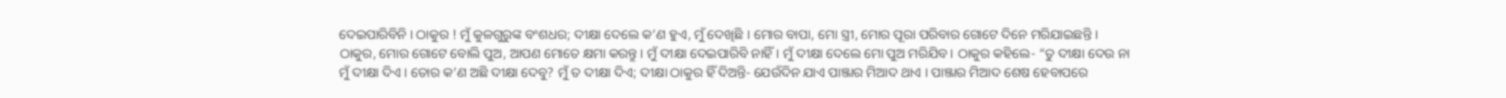ଦେଇପାରିବିନି । ଠାକୁର ! ମୁଁ କୁଳଗୁରୁଙ୍କ ବଂଶଧର; ଦୀକ୍ଷା ଦେଲେ କ’ଣ ହୁଏ, ମୁଁ ଦେଖିଛି । ମୋର ବାପା, ମୋ ସ୍ତ୍ରୀ, ମୋର ପୂରା ପରିବାର ଗୋଟେ ଦିନେ ମରିଯାଇଛନ୍ତି । ଠାକୁର, ମୋର ଗୋଟେ ବୋଲି ପୁଅ, ଆପଣ ମୋତେ କ୍ଷମା କରନ୍ତୁ । ମୁଁ ଦୀକ୍ଷା ଦେଇପାରିବି ନାହିଁ । ମୁଁ ଦୀକ୍ଷା ଦେଲେ ମୋ ପୁଅ ମରିଯିବ। ଠାକୁର କହିଲେ- “ତୁ ଦୀକ୍ଷା ଦେଉ ନା ମୁଁ ଦୀକ୍ଷା ଦିଏ। ତୋର କ’ଣ ଅଛି ଦୀକ୍ଷା ଦେବୁ? ମୁଁ ତ ଦୀକ୍ଷା ଦିଏ; ଦୀକ୍ଷା ଠାକୁର ହିଁ ଦିଅନ୍ତି- ଯେଉଁଦିନ ଯାଏ ପାଞ୍ଜାର ମିଆଦ ଥାଏ । ପାଞ୍ଜାର ମିଆଦ ଶେଷ ହେବାପରେ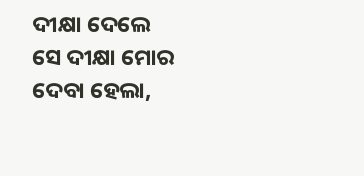ଦୀକ୍ଷା ଦେଲେ ସେ ଦୀକ୍ଷା ମୋର ଦେବା ହେଲା,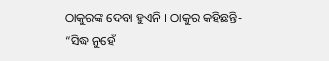ଠାକୁରଙ୍କ ଦେବା ହୁଏନି । ଠାକୁର କହିଛନ୍ତି-
“ସିଦ୍ଧ ନୁହେଁ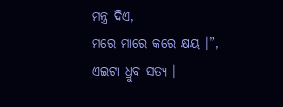ମନ୍ତ୍ର ଦିଏ,
ମରେ ମାରେ କରେ କ୍ଷୟ ।”,
ଏଇଟା ଧ୍ରୁବ ସତ୍ୟ ।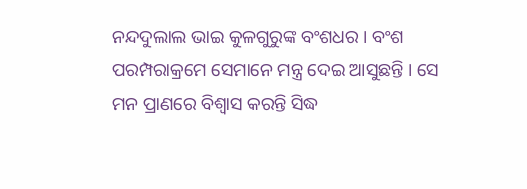ନନ୍ଦଦୁଲାଲ ଭାଇ କୁଳଗୁରୁଙ୍କ ବଂଶଧର । ବଂଶ ପରମ୍ପରାକ୍ରମେ ସେମାନେ ମନ୍ତ୍ର ଦେଇ ଆସୁଛନ୍ତି । ସେ ମନ ପ୍ରାଣରେ ବିଶ୍ୱାସ କରନ୍ତି ସିଦ୍ଧ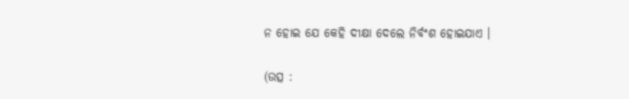ନ ହୋଇ ଯେ କେହି ଦୀକ୍ଷା ଦେଲେ ନିର୍ବଂଶ ହୋଇଯାଏ ।

(ଉତ୍ସ :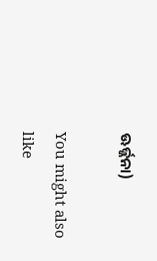ଊର୍ଜ୍ଜନା)

You might also like